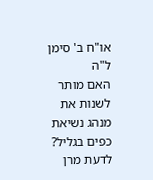או"ח ב' סימן ל"ה
האם מותר לשנות את מנהג נשיאת כפים בגליל?
לדעת מרן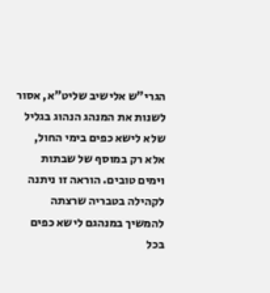הגרי"ש אלישיב שליט"א, אסור לשנות את המנהג הנהוג בגליל שלא לישא כפים בימי החול, אלא רק במוסף של שבתות וימים טובים. הוראה זו ניתנה לקהילה בטבריה שרצתה להמשיך במנהגם לישא כפים בכל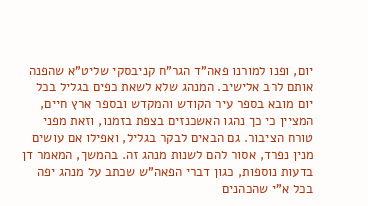יום, ופנו למורנו פאה"ד הגר"ח קניבסקי שליט"א שהפנה אותם לרב אלישיב. המנהג שלא לשאת כפים בגליל בכל יום מובא בספר עיר הקודש והמקדש ובספר ארץ חיים, המציין כי כך נהגו האשכנזים בצפת בזמנו, וזאת מפני טורח הציבור. גם הבאים לבקר בגליל, ואפילו אם עושים מנין נפרד, אסור להם לשנות מנהג זה. בהמשך, המאמר דן בדעות נוספות, כגון דברי הפאה"ש שכתב על מנהג יפה בכל א"י שהכהנים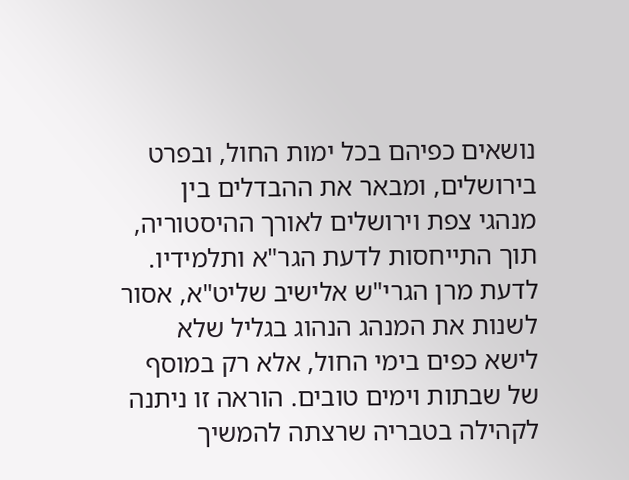נושאים כפיהם בכל ימות החול, ובפרט בירושלים, ומבאר את ההבדלים בין מנהגי צפת וירושלים לאורך ההיסטוריה, תוך התייחסות לדעת הגר"א ותלמידיו.
לדעת מרן הגרי"ש אלישיב שליט"א, אסור לשנות את המנהג הנהוג בגליל שלא לישא כפים בימי החול, אלא רק במוסף של שבתות וימים טובים. הוראה זו ניתנה לקהילה בטבריה שרצתה להמשיך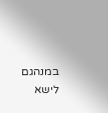במנהגם לישא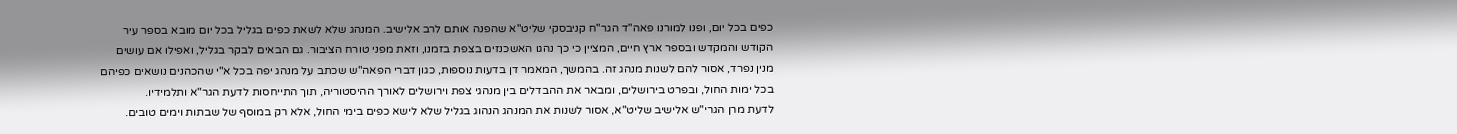כפים בכל יום, ופנו למורנו פאה"ד הגר"ח קניבסקי שליט"א שהפנה אותם לרב אלישיב. המנהג שלא לשאת כפים בגליל בכל יום מובא בספר עיר הקודש והמקדש ובספר ארץ חיים, המציין כי כך נהגו האשכנזים בצפת בזמנו, וזאת מפני טורח הציבור. גם הבאים לבקר בגליל, ואפילו אם עושים מנין נפרד, אסור להם לשנות מנהג זה. בהמשך, המאמר דן בדעות נוספות, כגון דברי הפאה"ש שכתב על מנהג יפה בכל א"י שהכהנים נושאים כפיהם בכל ימות החול, ובפרט בירושלים, ומבאר את ההבדלים בין מנהגי צפת וירושלים לאורך ההיסטוריה, תוך התייחסות לדעת הגר"א ותלמידיו.
לדעת מרן הגרי"ש אלישיב שליט"א, אסור לשנות את המנהג הנהוג בגליל שלא לישא כפים בימי החול, אלא רק במוסף של שבתות וימים טובים.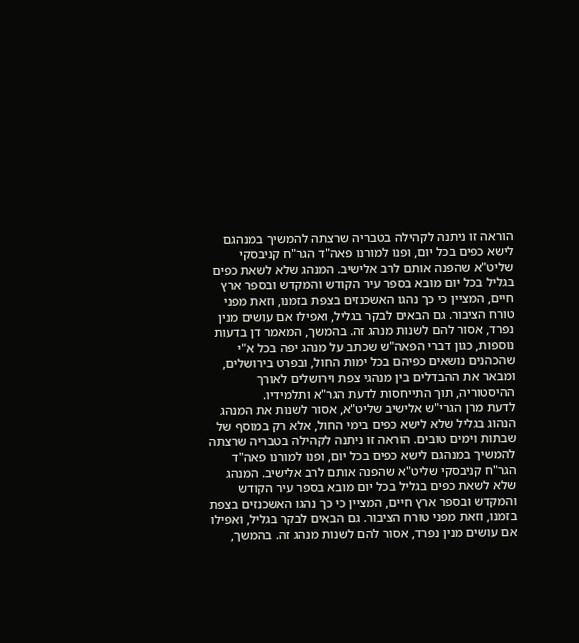הוראה זו ניתנה לקהילה בטבריה שרצתה להמשיך במנהגם לישא כפים בכל יום, ופנו למורנו פאה"ד הגר"ח קניבסקי שליט"א שהפנה אותם לרב אלישיב. המנהג שלא לשאת כפים בגליל בכל יום מובא בספר עיר הקודש והמקדש ובספר ארץ חיים, המציין כי כך נהגו האשכנזים בצפת בזמנו, וזאת מפני טורח הציבור. גם הבאים לבקר בגליל, ואפילו אם עושים מנין נפרד, אסור להם לשנות מנהג זה. בהמשך, המאמר דן בדעות נוספות, כגון דברי הפאה"ש שכתב על מנהג יפה בכל א"י שהכהנים נושאים כפיהם בכל ימות החול, ובפרט בירושלים, ומבאר את ההבדלים בין מנהגי צפת וירושלים לאורך ההיסטוריה, תוך התייחסות לדעת הגר"א ותלמידיו.
לדעת מרן הגרי"ש אלישיב שליט"א, אסור לשנות את המנהג הנהוג בגליל שלא לישא כפים בימי החול, אלא רק במוסף של שבתות וימים טובים. הוראה זו ניתנה לקהילה בטבריה שרצתה להמשיך במנהגם לישא כפים בכל יום, ופנו למורנו פאה"ד הגר"ח קניבסקי שליט"א שהפנה אותם לרב אלישיב. המנהג שלא לשאת כפים בגליל בכל יום מובא בספר עיר הקודש והמקדש ובספר ארץ חיים, המציין כי כך נהגו האשכנזים בצפת בזמנו, וזאת מפני טורח הציבור. גם הבאים לבקר בגליל, ואפילו אם עושים מנין נפרד, אסור להם לשנות מנהג זה. בהמשך,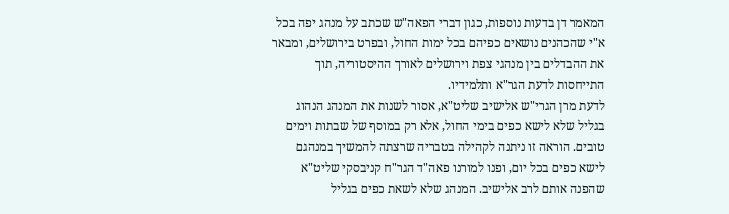המאמר דן בדעות נוספות, כגון דברי הפאה"ש שכתב על מנהג יפה בכל א"י שהכהנים נושאים כפיהם בכל ימות החול, ובפרט בירושלים, ומבאר את ההבדלים בין מנהגי צפת וירושלים לאורך ההיסטוריה, תוך התייחסות לדעת הגר"א ותלמידיו.
לדעת מרן הגרי"ש אלישיב שליט"א, אסור לשנות את המנהג הנהוג בגליל שלא לישא כפים בימי החול, אלא רק במוסף של שבתות וימים טובים. הוראה זו ניתנה לקהילה בטבריה שרצתה להמשיך במנהגם לישא כפים בכל יום, ופנו למורנו פאה"ד הגר"ח קניבסקי שליט"א שהפנה אותם לרב אלישיב. המנהג שלא לשאת כפים בגליל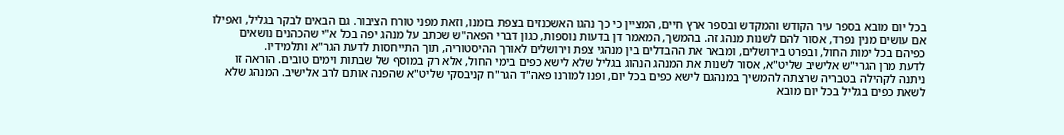בכל יום מובא בספר עיר הקודש והמקדש ובספר ארץ חיים, המציין כי כך נהגו האשכנזים בצפת בזמנו, וזאת מפני טורח הציבור. גם הבאים לבקר בגליל, ואפילו אם עושים מנין נפרד, אסור להם לשנות מנהג זה. בהמשך, המאמר דן בדעות נוספות, כגון דברי הפאה"ש שכתב על מנהג יפה בכל א"י שהכהנים נושאים כפיהם בכל ימות החול, ובפרט בירושלים, ומבאר את ההבדלים בין מנהגי צפת וירושלים לאורך ההיסטוריה, תוך התייחסות לדעת הגר"א ותלמידיו.
לדעת מרן הגרי"ש אלישיב שליט"א, אסור לשנות את המנהג הנהוג בגליל שלא לישא כפים בימי החול, אלא רק במוסף של שבתות וימים טובים. הוראה זו ניתנה לקהילה בטבריה שרצתה להמשיך במנהגם לישא כפים בכל יום, ופנו למורנו פאה"ד הגר"ח קניבסקי שליט"א שהפנה אותם לרב אלישיב. המנהג שלא לשאת כפים בגליל בכל יום מובא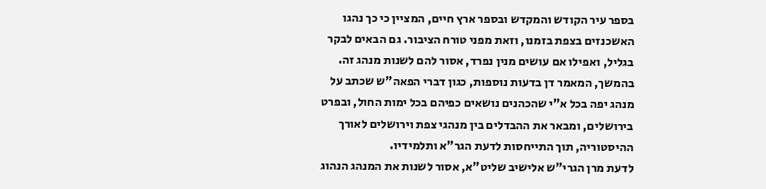בספר עיר הקודש והמקדש ובספר ארץ חיים, המציין כי כך נהגו האשכנזים בצפת בזמנו, וזאת מפני טורח הציבור. גם הבאים לבקר בגליל, ואפילו אם עושים מנין נפרד, אסור להם לשנות מנהג זה. בהמשך, המאמר דן בדעות נוספות, כגון דברי הפאה"ש שכתב על מנהג יפה בכל א"י שהכהנים נושאים כפיהם בכל ימות החול, ובפרט בירושלים, ומבאר את ההבדלים בין מנהגי צפת וירושלים לאורך ההיסטוריה, תוך התייחסות לדעת הגר"א ותלמידיו.
לדעת מרן הגרי"ש אלישיב שליט"א, אסור לשנות את המנהג הנהוג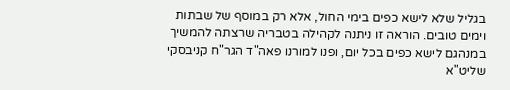בגליל שלא לישא כפים בימי החול, אלא רק במוסף של שבתות וימים טובים. הוראה זו ניתנה לקהילה בטבריה שרצתה להמשיך במנהגם לישא כפים בכל יום, ופנו למורנו פאה"ד הגר"ח קניבסקי שליט"א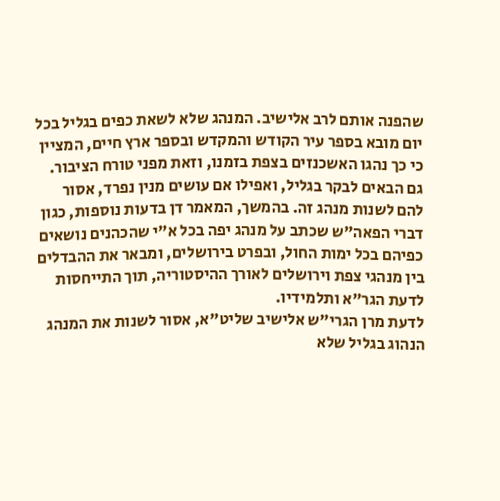שהפנה אותם לרב אלישיב. המנהג שלא לשאת כפים בגליל בכל יום מובא בספר עיר הקודש והמקדש ובספר ארץ חיים, המציין כי כך נהגו האשכנזים בצפת בזמנו, וזאת מפני טורח הציבור. גם הבאים לבקר בגליל, ואפילו אם עושים מנין נפרד, אסור להם לשנות מנהג זה. בהמשך, המאמר דן בדעות נוספות, כגון דברי הפאה"ש שכתב על מנהג יפה בכל א"י שהכהנים נושאים כפיהם בכל ימות החול, ובפרט בירושלים, ומבאר את ההבדלים בין מנהגי צפת וירושלים לאורך ההיסטוריה, תוך התייחסות לדעת הגר"א ותלמידיו.
לדעת מרן הגרי"ש אלישיב שליט"א, אסור לשנות את המנהג הנהוג בגליל שלא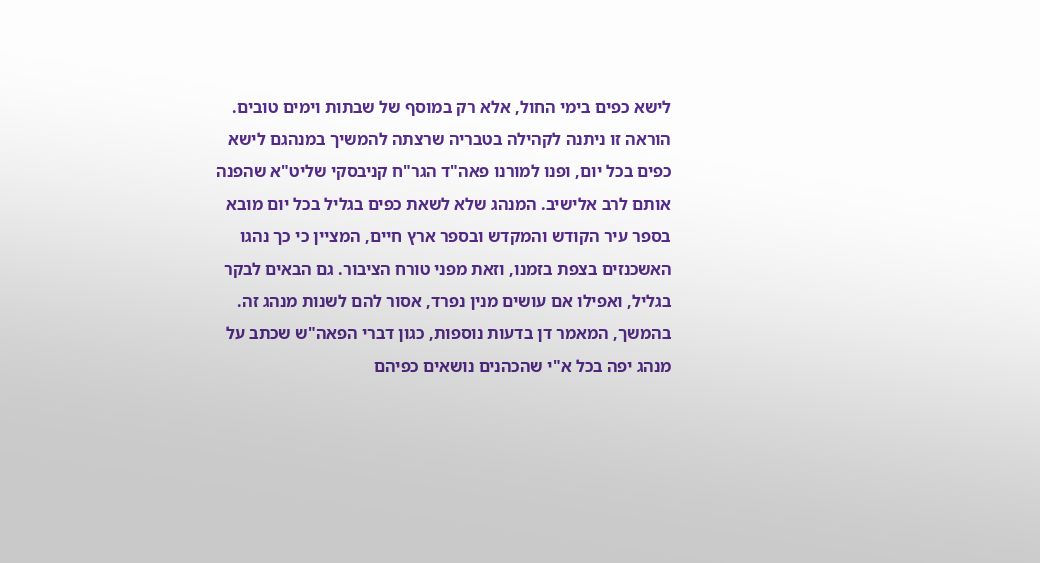לישא כפים בימי החול, אלא רק במוסף של שבתות וימים טובים. הוראה זו ניתנה לקהילה בטבריה שרצתה להמשיך במנהגם לישא כפים בכל יום, ופנו למורנו פאה"ד הגר"ח קניבסקי שליט"א שהפנה אותם לרב אלישיב. המנהג שלא לשאת כפים בגליל בכל יום מובא בספר עיר הקודש והמקדש ובספר ארץ חיים, המציין כי כך נהגו האשכנזים בצפת בזמנו, וזאת מפני טורח הציבור. גם הבאים לבקר בגליל, ואפילו אם עושים מנין נפרד, אסור להם לשנות מנהג זה. בהמשך, המאמר דן בדעות נוספות, כגון דברי הפאה"ש שכתב על מנהג יפה בכל א"י שהכהנים נושאים כפיהם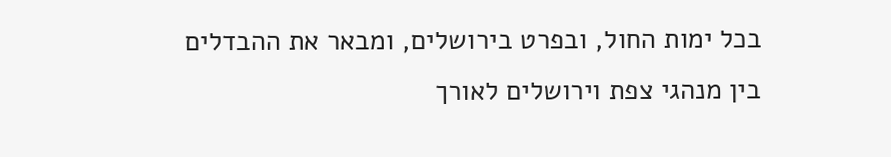בכל ימות החול, ובפרט בירושלים, ומבאר את ההבדלים בין מנהגי צפת וירושלים לאורך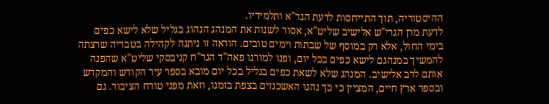ההיסטוריה, תוך התייחסות לדעת הגר"א ותלמידיו.
לדעת מרן הגרי"ש אלישיב שליט"א, אסור לשנות את המנהג הנהוג בגליל שלא לישא כפים בימי החול, אלא רק במוסף של שבתות וימים טובים. הוראה זו ניתנה לקהילה בטבריה שרצתה להמשיך במנהגם לישא כפים בכל יום, ופנו למורנו פאה"ד הגר"ח קניבסקי שליט"א שהפנה אותם לרב אלישיב. המנהג שלא לשאת כפים בגליל בכל יום מובא בספר עיר הקודש והמקדש ובספר ארץ חיים, המציין כי כך נהגו האשכנזים בצפת בזמנו, וזאת מפני טורח הציבור. גם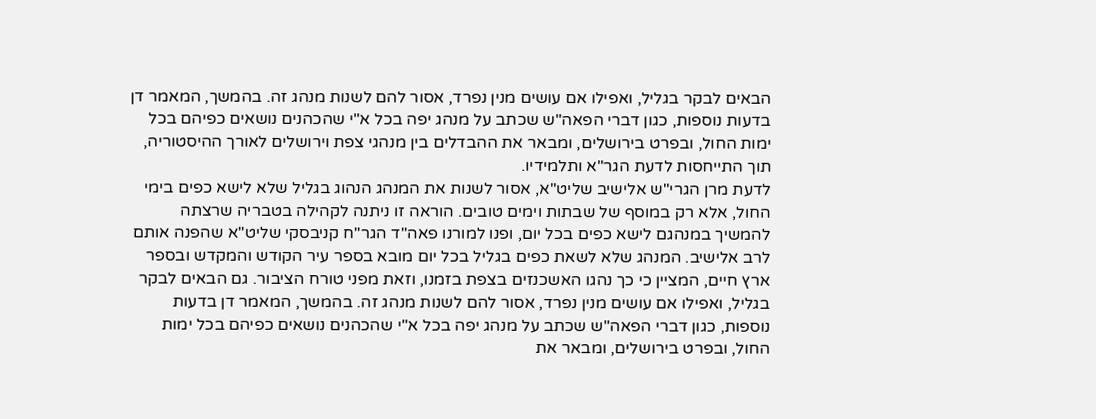הבאים לבקר בגליל, ואפילו אם עושים מנין נפרד, אסור להם לשנות מנהג זה. בהמשך, המאמר דן בדעות נוספות, כגון דברי הפאה"ש שכתב על מנהג יפה בכל א"י שהכהנים נושאים כפיהם בכל ימות החול, ובפרט בירושלים, ומבאר את ההבדלים בין מנהגי צפת וירושלים לאורך ההיסטוריה, תוך התייחסות לדעת הגר"א ותלמידיו.
לדעת מרן הגרי"ש אלישיב שליט"א, אסור לשנות את המנהג הנהוג בגליל שלא לישא כפים בימי החול, אלא רק במוסף של שבתות וימים טובים. הוראה זו ניתנה לקהילה בטבריה שרצתה להמשיך במנהגם לישא כפים בכל יום, ופנו למורנו פאה"ד הגר"ח קניבסקי שליט"א שהפנה אותם לרב אלישיב. המנהג שלא לשאת כפים בגליל בכל יום מובא בספר עיר הקודש והמקדש ובספר ארץ חיים, המציין כי כך נהגו האשכנזים בצפת בזמנו, וזאת מפני טורח הציבור. גם הבאים לבקר בגליל, ואפילו אם עושים מנין נפרד, אסור להם לשנות מנהג זה. בהמשך, המאמר דן בדעות נוספות, כגון דברי הפאה"ש שכתב על מנהג יפה בכל א"י שהכהנים נושאים כפיהם בכל ימות החול, ובפרט בירושלים, ומבאר את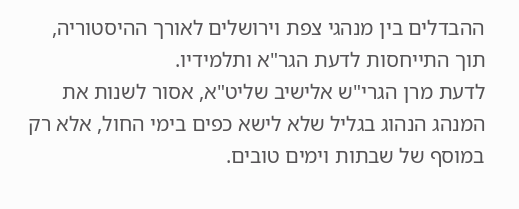ההבדלים בין מנהגי צפת וירושלים לאורך ההיסטוריה, תוך התייחסות לדעת הגר"א ותלמידיו.
לדעת מרן הגרי"ש אלישיב שליט"א, אסור לשנות את המנהג הנהוג בגליל שלא לישא כפים בימי החול, אלא רק במוסף של שבתות וימים טובים.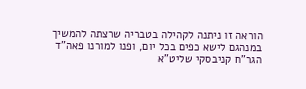הוראה זו ניתנה לקהילה בטבריה שרצתה להמשיך במנהגם לישא כפים בכל יום, ופנו למורנו פאה"ד הגר"ח קניבסקי שליט"א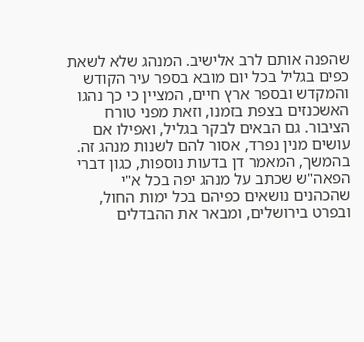שהפנה אותם לרב אלישיב. המנהג שלא לשאת כפים בגליל בכל יום מובא בספר עיר הקודש והמקדש ובספר ארץ חיים, המציין כי כך נהגו האשכנזים בצפת בזמנו, וזאת מפני טורח הציבור. גם הבאים לבקר בגליל, ואפילו אם עושים מנין נפרד, אסור להם לשנות מנהג זה. בהמשך, המאמר דן בדעות נוספות, כגון דברי הפאה"ש שכתב על מנהג יפה בכל א"י שהכהנים נושאים כפיהם בכל ימות החול, ובפרט בירושלים, ומבאר את ההבדלים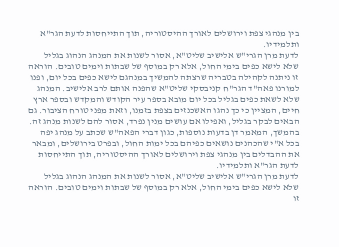בין מנהגי צפת וירושלים לאורך ההיסטוריה, תוך התייחסות לדעת הגר"א ותלמידיו.
לדעת מרן הגרי"ש אלישיב שליט"א, אסור לשנות את המנהג הנהוג בגליל שלא לישא כפים בימי החול, אלא רק במוסף של שבתות וימים טובים. הוראה זו ניתנה לקהילה בטבריה שרצתה להמשיך במנהגם לישא כפים בכל יום, ופנו למורנו פאה"ד הגר"ח קניבסקי שליט"א שהפנה אותם לרב אלישיב. המנהג שלא לשאת כפים בגליל בכל יום מובא בספר עיר הקודש והמקדש ובספר ארץ חיים, המציין כי כך נהגו האשכנזים בצפת בזמנו, וזאת מפני טורח הציבור. גם הבאים לבקר בגליל, ואפילו אם עושים מנין נפרד, אסור להם לשנות מנהג זה. בהמשך, המאמר דן בדעות נוספות, כגון דברי הפאה"ש שכתב על מנהג יפה בכל א"י שהכהנים נושאים כפיהם בכל ימות החול, ובפרט בירושלים, ומבאר את ההבדלים בין מנהגי צפת וירושלים לאורך ההיסטוריה, תוך התייחסות לדעת הגר"א ותלמידיו.
לדעת מרן הגרי"ש אלישיב שליט"א, אסור לשנות את המנהג הנהוג בגליל שלא לישא כפים בימי החול, אלא רק במוסף של שבתות וימים טובים. הוראה זו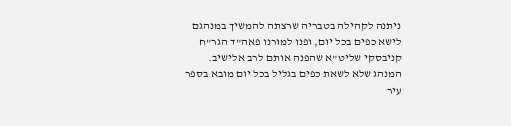ניתנה לקהילה בטבריה שרצתה להמשיך במנהגם לישא כפים בכל יום, ופנו למורנו פאה"ד הגר"ח קניבסקי שליט"א שהפנה אותם לרב אלישיב. המנהג שלא לשאת כפים בגליל בכל יום מובא בספר עיר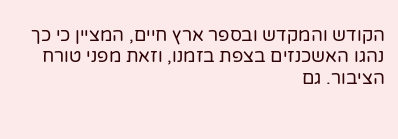הקודש והמקדש ובספר ארץ חיים, המציין כי כך נהגו האשכנזים בצפת בזמנו, וזאת מפני טורח הציבור. גם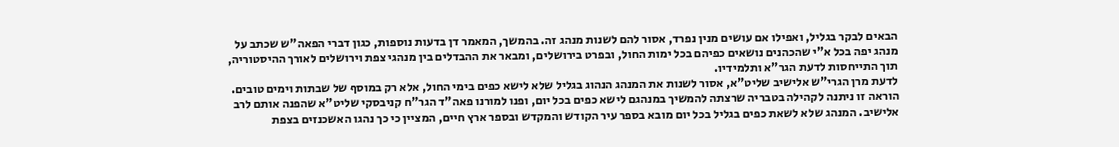הבאים לבקר בגליל, ואפילו אם עושים מנין נפרד, אסור להם לשנות מנהג זה. בהמשך, המאמר דן בדעות נוספות, כגון דברי הפאה"ש שכתב על מנהג יפה בכל א"י שהכהנים נושאים כפיהם בכל ימות החול, ובפרט בירושלים, ומבאר את ההבדלים בין מנהגי צפת וירושלים לאורך ההיסטוריה, תוך התייחסות לדעת הגר"א ותלמידיו.
לדעת מרן הגרי"ש אלישיב שליט"א, אסור לשנות את המנהג הנהוג בגליל שלא לישא כפים בימי החול, אלא רק במוסף של שבתות וימים טובים. הוראה זו ניתנה לקהילה בטבריה שרצתה להמשיך במנהגם לישא כפים בכל יום, ופנו למורנו פאה"ד הגר"ח קניבסקי שליט"א שהפנה אותם לרב אלישיב. המנהג שלא לשאת כפים בגליל בכל יום מובא בספר עיר הקודש והמקדש ובספר ארץ חיים, המציין כי כך נהגו האשכנזים בצפת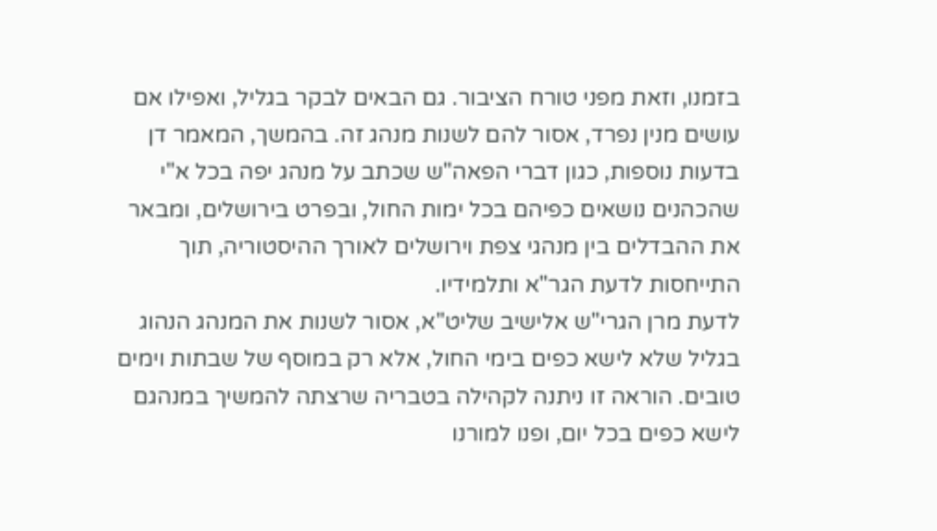בזמנו, וזאת מפני טורח הציבור. גם הבאים לבקר בגליל, ואפילו אם עושים מנין נפרד, אסור להם לשנות מנהג זה. בהמשך, המאמר דן בדעות נוספות, כגון דברי הפאה"ש שכתב על מנהג יפה בכל א"י שהכהנים נושאים כפיהם בכל ימות החול, ובפרט בירושלים, ומבאר את ההבדלים בין מנהגי צפת וירושלים לאורך ההיסטוריה, תוך התייחסות לדעת הגר"א ותלמידיו.
לדעת מרן הגרי"ש אלישיב שליט"א, אסור לשנות את המנהג הנהוג בגליל שלא לישא כפים בימי החול, אלא רק במוסף של שבתות וימים טובים. הוראה זו ניתנה לקהילה בטבריה שרצתה להמשיך במנהגם לישא כפים בכל יום, ופנו למורנו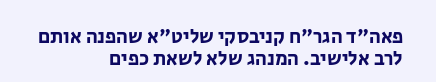פאה"ד הגר"ח קניבסקי שליט"א שהפנה אותם לרב אלישיב. המנהג שלא לשאת כפים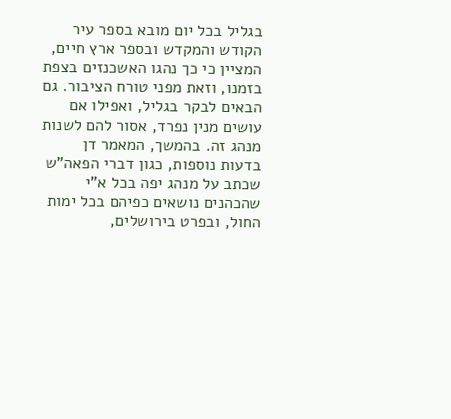בגליל בכל יום מובא בספר עיר הקודש והמקדש ובספר ארץ חיים, המציין כי כך נהגו האשכנזים בצפת בזמנו, וזאת מפני טורח הציבור. גם הבאים לבקר בגליל, ואפילו אם עושים מנין נפרד, אסור להם לשנות מנהג זה. בהמשך, המאמר דן בדעות נוספות, כגון דברי הפאה"ש שכתב על מנהג יפה בכל א"י שהכהנים נושאים כפיהם בכל ימות החול, ובפרט בירושלים,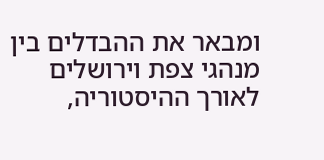ומבאר את ההבדלים בין מנהגי צפת וירושלים לאורך ההיסטוריה,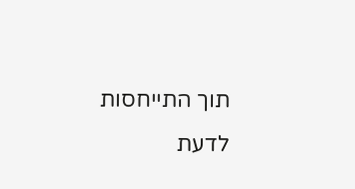תוך התייחסות לדעת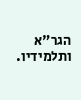הגר"א ותלמידיו.